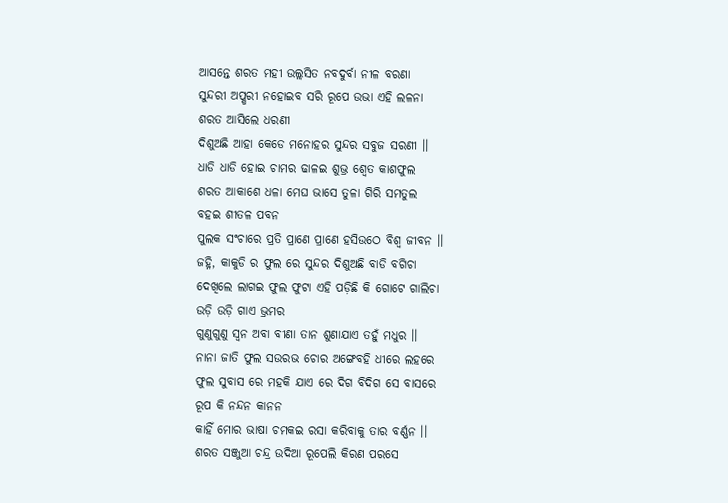ଆସନ୍ତେ ଶରତ ମହୀ ଉଲ୍ଲସିତ ନବଦୁର୍ବା ନୀଳ ବରଣା
ସୁନ୍ଦରୀ ଅପ୍ଷରୀ ନହୋଇବ ସରି ରୂପେ ଉଭା ଏହି ଲଳନା
ଶରତ ଆସିଲେ ଧରଣୀ
ଦିଶୁଅଛି ଆହା କେଡେ ମନୋହର ସୁନ୍ଦର ସବୁଜ ସରଣୀ ।।
ଧାଡି ଧାଡି ହୋଇ ଚାମର ଢାଳଇ ଶୁଭ୍ର ଶ୍ବେତ କାଶଫୁଲ
ଶରତ ଆକାଶେ ଧଳା ମେଘ ଭାସେ ତୁଳା ଗିରି ସମତୁଲ
ବହଇ ଶୀତଳ ପବନ
ପୁଲକ ସଂଚାରେ ପ୍ରତି ପ୍ରାଣେ ପ୍ରାଣେ ହସିଉଠେ ବିଶ୍ବ ଜୀବନ ।।
ଜହ୍ନି, କାକୁଡି ର ଫୁଲ ରେ ସୁନ୍ଦର ଦିଶୁଅଛି ବାଡି ବଗିଚା
ଦେଖିଲେ ଲାଗଇ ଫୁଲ ଫୁଟା ଏହି ପଡ଼ିଛି କି ଗୋଟେ ଗାଲିଚା
ଉଡ଼ି ଉଡ଼ି ଗାଏ ଭ୍ରମର
ଗୁଣୁଗୁଣୁ ସ୍ବନ ଅବା ବୀଣା ତାନ ଶୁଣାଯାଏ ତହୁଁ ମଧୁର ।।
ନାନା ଜାତି ଫୁଲ ସଉରଭ ଚୋର ଅଙ୍ଗେବହି ଧୀରେ ଲହରେ
ଫୁଲ ସୁବାସ ରେ ମହକି ଯାଏ ରେ ଦିଗ ବିଦିଗ ସେ ବାସରେ
ରୂପ କି ନନ୍ଦନ କାନନ
କାହିଁ ମୋର ଭାଷା ଚମକଇ ରସା କରିବାକୁ ତାର ବର୍ଣ୍ଣନ ।।
ଶରତ ସଞ୍ଜୁଆ ଚନ୍ଦ୍ର ଉଦିଆ ରୂପେଲି କିରଣ ପରସେ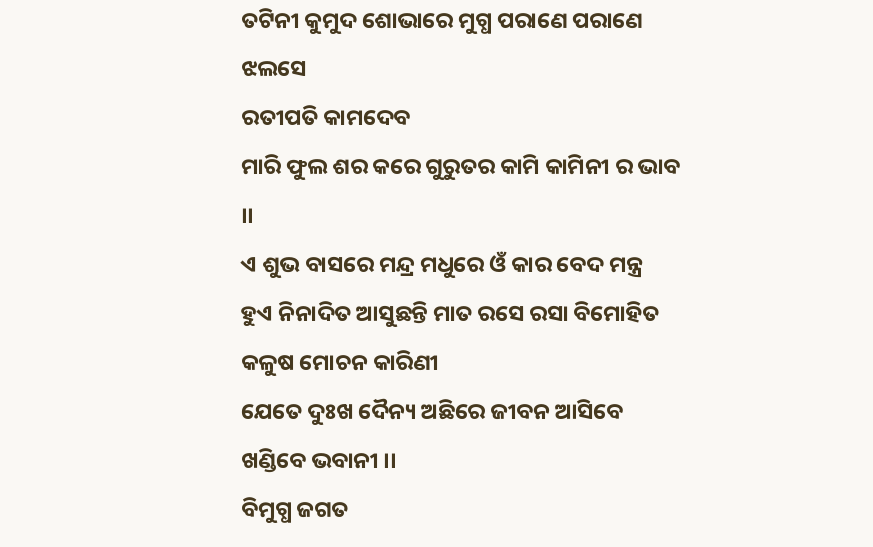ତଟିନୀ କୁମୁଦ ଶୋଭାରେ ମୁଗ୍ଧ ପରାଣେ ପରାଣେ ଝଲସେ
ରତୀପତି କାମଦେବ
ମାରି ଫୁଲ ଶର କରେ ଗୁରୁତର କାମି କାମିନୀ ର ଭାବ ।।
ଏ ଶୁଭ ବାସରେ ମନ୍ଦ୍ର ମଧୁରେ ଓଁ କାର ବେଦ ମନ୍ତ୍ର
ହୁଏ ନିନାଦିତ ଆସୁଛନ୍ତି ମାତ ରସେ ରସା ବିମୋହିତ
କଳୁଷ ମୋଚନ କାରିଣୀ
ଯେତେ ଦୁଃଖ ଦୈନ୍ୟ ଅଛିରେ ଜୀବନ ଆସିବେ ଖଣ୍ଡିବେ ଭବାନୀ ।।
ବିମୁଗ୍ଧ ଜଗତ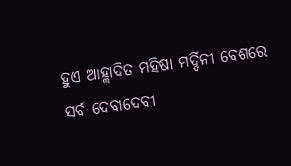ହୁଏ ଆହ୍ଲାଦିତ ମହିଷା ମର୍ଦ୍ଦିନୀ ବେଶରେ
ସର୍ବ ଦେବାଦେବୀ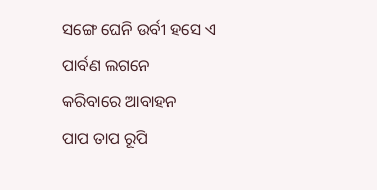ସଙ୍ଗେ ଘେନି ଉର୍ବୀ ହସେ ଏ ପାର୍ବଣ ଲଗନେ
କରିବାରେ ଆବାହନ
ପାପ ତାପ ରୂପି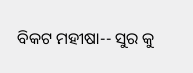ବିକଟ ମହୀଷା-- ସୁର କୁ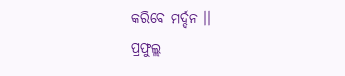କରିବେ ମର୍ଦ୍ଦନ ।।
ପ୍ରଫୁଲ୍ଲ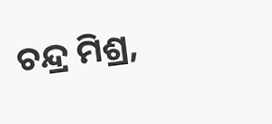ଚନ୍ଦ୍ର ମିଶ୍ର,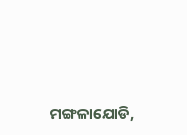ମଙ୍ଗଳାଯୋଡି,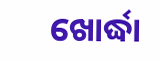ଖୋର୍ଦ୍ଧା